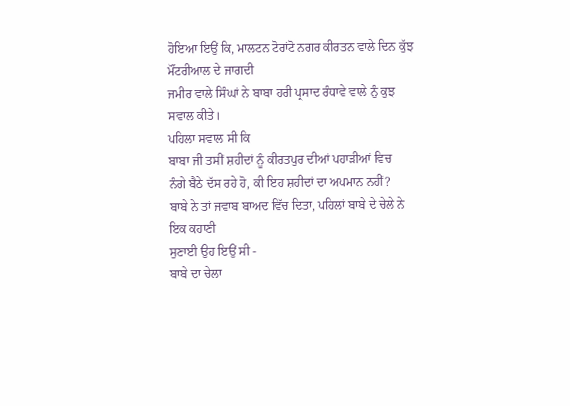ਹੋਇਆ ਇਉਂ ਕਿ, ਮਾਲਟਨ ਟੋਰਾਂਟੋ ਨਗਰ ਕੀਰਤਨ ਵਾਲੇ ਦਿਨ ਕੁੱਝ ਮੌਂਟਰੀਆਲ ਦੇ ਜਾਗਦੀ
ਜਮੀਰ ਵਾਲੇ ਸਿੰਘਾਂ ਨੇ ਬਾਬਾ ਹਰੀ ਪ੍ਰਸਾਦ ਰੰਧਾਵੇ ਵਾਲੇ ਨੁੰ ਕੁਝ ਸਵਾਲ ਕੀਤੇ।
ਪਹਿਲਾ ਸਵਾਲ ਸੀ ਕਿ
ਬਾਬਾ ਜੀ ਤਸੀਂ ਸ਼ਹੀਦਾਂ ਨੂੰ ਕੀਰਤਪੁਰ ਦੀਆਂ ਪਹਾੜੀਆਂ ਵਿਚ
ਨੰਗੇ ਬੈਠੇ ਦੱਸ ਰਹੇ ਹੋ, ਕੀ ਇਹ ਸ਼ਹੀਦਾਂ ਦਾ ਅਪਮਾਨ ਨਹੀਂ?
ਬਾਬੇ ਨੇ ਤਾਂ ਜਵਾਬ ਬਾਅਦ ਵਿੱਚ ਦਿਤਾ, ਪਹਿਲਾਂ ਬਾਬੇ ਦੇ ਚੇਲੇ ਨੇ ਇਕ ਕਹਾਣੀ
ਸੁਣਾਈ ਉਹ ਇਉਂ ਸੀ -
ਬਾਬੇ ਦਾ ਚੇਲਾ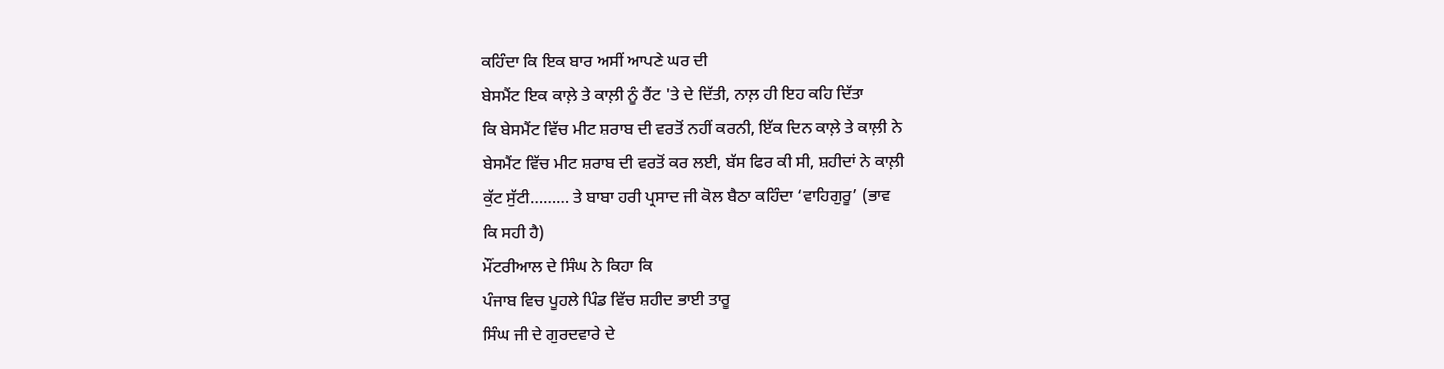ਕਹਿੰਦਾ ਕਿ ਇਕ ਬਾਰ ਅਸੀਂ ਆਪਣੇ ਘਰ ਦੀ
ਬੇਸਮੈਂਟ ਇਕ ਕਾਲ਼ੇ ਤੇ ਕਾਲ਼ੀ ਨੂੰ ਰੈਂਟ 'ਤੇ ਦੇ ਦਿੱਤੀ, ਨਾਲ਼ ਹੀ ਇਹ ਕਹਿ ਦਿੱਤਾ
ਕਿ ਬੇਸਮੈਂਟ ਵਿੱਚ ਮੀਟ ਸ਼ਰਾਬ ਦੀ ਵਰਤੋਂ ਨਹੀਂ ਕਰਨੀ, ਇੱਕ ਦਿਨ ਕਾਲ਼ੇ ਤੇ ਕਾਲ਼ੀ ਨੇ
ਬੇਸਮੈਂਟ ਵਿੱਚ ਮੀਟ ਸ਼ਰਾਬ ਦੀ ਵਰਤੋਂ ਕਰ ਲਈ, ਬੱਸ ਫਿਰ ਕੀ ਸੀ, ਸ਼ਹੀਦਾਂ ਨੇ ਕਾਲ਼ੀ
ਕੁੱਟ ਸੁੱਟੀ……… ਤੇ ਬਾਬਾ ਹਰੀ ਪ੍ਰਸਾਦ ਜੀ ਕੋਲ ਬੈਠਾ ਕਹਿੰਦਾ ‘ਵਾਹਿਗੁਰੂ’ (ਭਾਵ
ਕਿ ਸਹੀ ਹੈ)
ਮੌਂਟਰੀਆਲ ਦੇ ਸਿੰਘ ਨੇ ਕਿਹਾ ਕਿ
ਪੰਜਾਬ ਵਿਚ ਪੂਹਲੇ ਪਿੰਡ ਵਿੱਚ ਸ਼ਹੀਦ ਭਾਈ ਤਾਰੂ
ਸਿੰਘ ਜੀ ਦੇ ਗੁਰਦਵਾਰੇ ਦੇ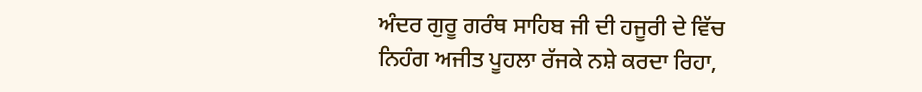ਅੰਦਰ ਗੁਰੂ ਗਰੰਥ ਸਾਹਿਬ ਜੀ ਦੀ ਹਜੂਰੀ ਦੇ ਵਿੱਚ
ਨਿਹੰਗ ਅਜੀਤ ਪੂਹਲਾ ਰੱਜਕੇ ਨਸ਼ੇ ਕਰਦਾ ਰਿਹਾ,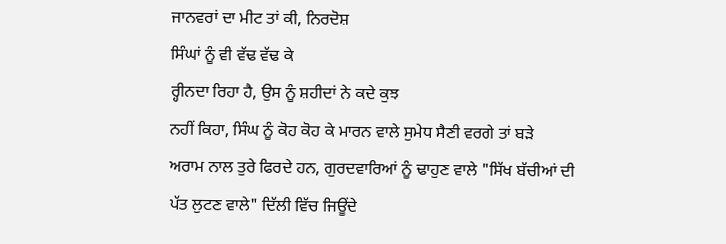ਜਾਨਵਰਾਂ ਦਾ ਮੀਟ ਤਾਂ ਕੀ, ਨਿਰਦੋਸ਼
ਸਿੰਘਾਂ ਨੂੰ ਵੀ ਵੱਢ ਵੱਢ ਕੇ
ਰ੍ਹੀਨਦਾ ਰਿਹਾ ਹੈ, ਉਸ ਨੂੰ ਸ਼ਹੀਦਾਂ ਨੇ ਕਦੇ ਕੁਝ
ਨਹੀਂ ਕਿਹਾ, ਸਿੰਘ ਨੂੰ ਕੋਹ ਕੋਹ ਕੇ ਮਾਰਨ ਵਾਲੇ ਸੁਮੇਧ ਸੈਣੀ ਵਰਗੇ ਤਾਂ ਬੜੇ
ਅਰਾਮ ਨਾਲ ਤੁਰੇ ਫਿਰਦੇ ਹਨ, ਗੁਰਦਵਾਰਿਆਂ ਨੂੰ ਢਾਹੁਣ ਵਾਲੇ "ਸਿੱਖ ਬੱਚੀਆਂ ਦੀ
ਪੱਤ ਲੁਟਣ ਵਾਲੇ" ਦਿੱਲੀ ਵਿੱਚ ਜਿਊਂਦੇ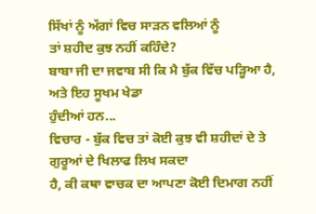ਸਿੱਖਾਂ ਨੂੰ ਅੱਗਾਂ ਵਿਚ ਸਾੜਨ ਵਲਿਆਂ ਨੂੰ
ਤਾਂ ਸ਼ਹੀਦ ਕੁਝ ਨਹੀਂ ਕਹਿੰਦੇ?
ਬਾਬਾ ਜੀ ਦਾ ਜਵਾਬ ਸੀ ਕਿ ਮੈ ਬੁੱਕ ਵਿੱਚ ਪੜ੍ਹਿਆ ਹੈ, ਅਤੇ ਇਹ ਸੂਖਮ ਖੇਡਾ
ਹੁੰਦੀਆਂ ਹਨ...
ਵਿਚਾਰ - ਬੁੱਕ ਵਿਚ ਤਾਂ ਕੋਈ ਕੁਝ ਵੀ ਸ਼ਹੀਦਾਂ ਦੇ ਤੇ ਗੁਰੂਆਂ ਦੇ ਖਿਲਾਫ ਲਿਖ ਸਕਦਾ
ਹੈ, ਕੀ ਕਥਾ ਵਾਚਕ ਦਾ ਆਪਣਾ ਕੋਈ ਦਿਮਾਗ ਨਹੀਂ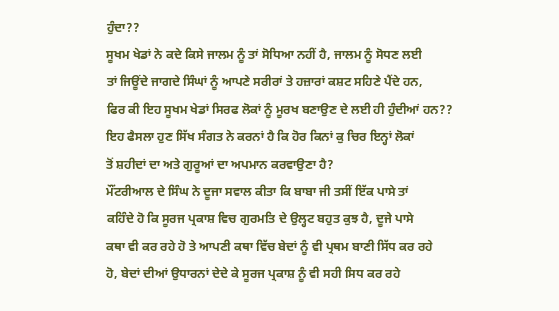ਹੁੰਦਾ??
ਸੂਖਮ ਖੇਡਾਂ ਨੇ ਕਦੇ ਕਿਸੇ ਜਾਲਮ ਨੂੰ ਤਾਂ ਸੋਧਿਆ ਨਹੀਂ ਹੈ, ਜਾਲਮ ਨੂੰ ਸੋਧਣ ਲਈ
ਤਾਂ ਜਿਊਂਦੇ ਜਾਗਦੇ ਸਿੰਘਾਂ ਨੂੰ ਆਪਣੇ ਸਰੀਰਾਂ ਤੇ ਹਜ਼ਾਰਾਂ ਕਸ਼ਟ ਸਹਿਣੇ ਪੈਂਦੇ ਹਨ,
ਫਿਰ ਕੀ ਇਹ ਸੂਖਮ ਖੇਡਾਂ ਸਿਰਫ ਲੋਕਾਂ ਨੂੰ ਮੂਰਖ ਬਣਾਉਣ ਦੇ ਲਈ ਹੀ ਹੁੰਦੀਆਂ ਹਨ??
ਇਹ ਫੈਸਲਾ ਹੁਣ ਸਿੱਖ ਸੰਗਤ ਨੇ ਕਰਨਾਂ ਹੈ ਕਿ ਹੋਰ ਕਿਨਾਂ ਕੁ ਚਿਰ ਇਨ੍ਹਾਂ ਲੋਕਾਂ
ਤੋਂ ਸ਼ਹੀਦਾਂ ਦਾ ਅਤੇ ਗੁਰੂਆਂ ਦਾ ਅਪਮਾਨ ਕਰਵਾਉਣਾ ਹੈ?
ਮੌਂਟਰੀਆਲ ਦੇ ਸਿੰਘ ਨੇ ਦੂਜਾ ਸਵਾਲ ਕੀਤਾ ਕਿ ਬਾਬਾ ਜੀ ਤਸੀਂ ਇੱਕ ਪਾਸੇ ਤਾਂ
ਕਹਿੰਦੇ ਹੋ ਕਿ ਸੂਰਜ ਪ੍ਰਕਾਸ਼ ਵਿਚ ਗੁਰਮਤਿ ਦੇ ਉਲ੍ਹਟ ਬਹੁਤ ਕੁਝ ਹੈ, ਦੂਜੇ ਪਾਸੇ
ਕਥਾ ਵੀ ਕਰ ਰਹੇ ਹੋ ਤੇ ਆਪਣੀ ਕਥਾ ਵਿੱਚ ਬੇਦਾਂ ਨੂੰ ਵੀ ਪ੍ਰਥਮ ਬਾਣੀ ਸਿੱਧ ਕਰ ਰਹੇ
ਹੋ, ਬੇਦਾਂ ਦੀਆਂ ਉਧਾਰਨਾਂ ਦੇਦੇ ਕੇ ਸੂਰਜ ਪ੍ਰਕਾਸ਼ ਨੂੰ ਵੀ ਸਹੀ ਸਿਧ ਕਰ ਰਹੇ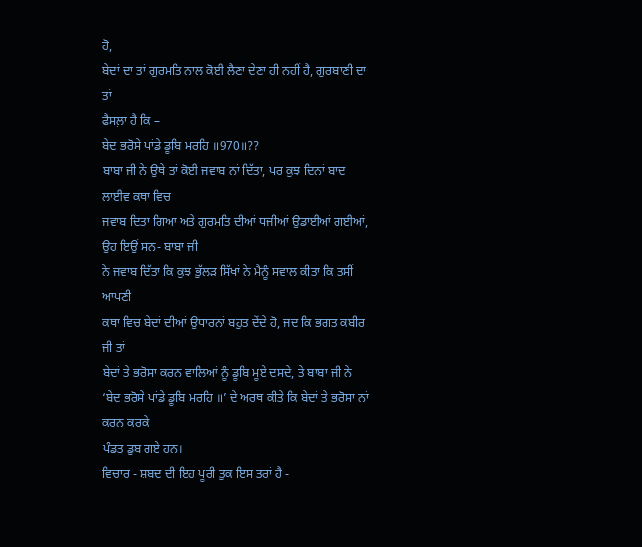ਹੋ,
ਬੇਦਾਂ ਦਾ ਤਾਂ ਗੁਰਮਤਿ ਨਾਲ ਕੋਈ ਲੈਣਾ ਦੇਣਾ ਹੀ ਨਹੀਂ ਹੈ, ਗੁਰਬਾਣੀ ਦਾ ਤਾਂ
ਫੈਸਲ਼ਾ ਹੈ ਕਿ –
ਬੇਦ ਭਰੋਸੇ ਪਾਂਡੇ ਡੂਬਿ ਮਰਹਿ ॥970॥??
ਬਾਬਾ ਜੀ ਨੇ ਉਥੇ ਤਾਂ ਕੋਈ ਜਵਾਬ ਨਾਂ ਦਿੱਤਾ, ਪਰ ਕੁਝ ਦਿਨਾਂ ਬਾਦ ਲਾਈਵ ਕਥਾ ਵਿਚ
ਜਵਾਬ ਦਿਤਾ ਗਿਆ ਅਤੇ ਗੁਰਮਤਿ ਦੀਆਂ ਧਜੀਆਂ ਉਡਾਈਆਂ ਗਈਆਂ, ਉਹ ਇਉਂ ਸਨ- ਬਾਬਾ ਜੀ
ਨੇ ਜਵਾਬ ਦਿੱਤਾ ਕਿ ਕੁਝ ਭੁੱਲੜ ਸਿੱਖਾਂ ਨੇ ਮੈਨੂੰ ਸਵਾਲ ਕੀਤਾ ਕਿ ਤਸੀਂ ਆਪਣੀ
ਕਥਾ ਵਿਚ ਬੇਦਾਂ ਦੀਆਂ ਉਧਾਰਨਾਂ ਬਹੁਤ ਦੇਂਦੇ ਹੋ, ਜਦ ਕਿ ਭਗਤ ਕਬੀਰ ਜੀ ਤਾਂ
ਬੇਦਾਂ ਤੇ ਭਰੋਸਾ ਕਰਨ ਵਾਲਿਆਂ ਨੂੰ ਡੂਬਿ ਮੂਏ ਦਸਦੇ, ਤੇ ਬਾਬਾ ਜੀ ਨੇ ‘ਬੇਦ ਭਰੋਸੇ ਪਾਂਡੇ ਡੂਬਿ ਮਰਹਿ ॥’ ਦੇ ਅਰਥ ਕੀਤੇ ਕਿ ਬੇਦਾਂ ਤੇ ਭਰੋਸਾ ਨਾਂ ਕਰਨ ਕਰਕੇ
ਪੰਡਤ ਡੁਬ ਗਏ ਹਨ।
ਵਿਚਾਰ - ਸ਼ਬਦ ਦੀ ਇਹ ਪੂਰੀ ਤੁਕ ਇਸ ਤਰਾਂ ਹੈ -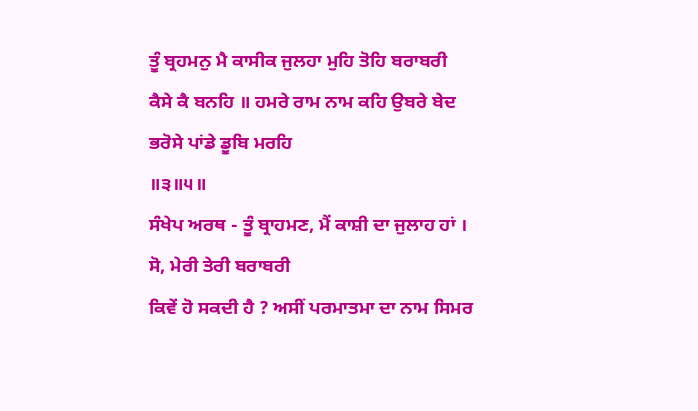ਤੂੰ ਬ੍ਰਹਮਨੁ ਮੈ ਕਾਸੀਕ ਜੁਲਹਾ ਮੁਹਿ ਤੋਹਿ ਬਰਾਬਰੀ
ਕੈਸੇ ਕੈ ਬਨਹਿ ॥ ਹਮਰੇ ਰਾਮ ਨਾਮ ਕਹਿ ਉਬਰੇ ਬੇਦ ਭਰੋਸੇ ਪਾਂਡੇ ਡੂਬਿ ਮਰਹਿ
॥੩॥੫॥
ਸੰਖੇਪ ਅਰਥ - ਤੂੰ ਬ੍ਰਾਹਮਣ, ਮੈਂ ਕਾਸ਼ੀ ਦਾ ਜੁਲਾਹ ਹਾਂ । ਸੋ, ਮੇਰੀ ਤੇਰੀ ਬਰਾਬਰੀ
ਕਿਵੇਂ ਹੋ ਸਕਦੀ ਹੈ ? ਅਸੀਂ ਪਰਮਾਤਮਾ ਦਾ ਨਾਮ ਸਿਮਰ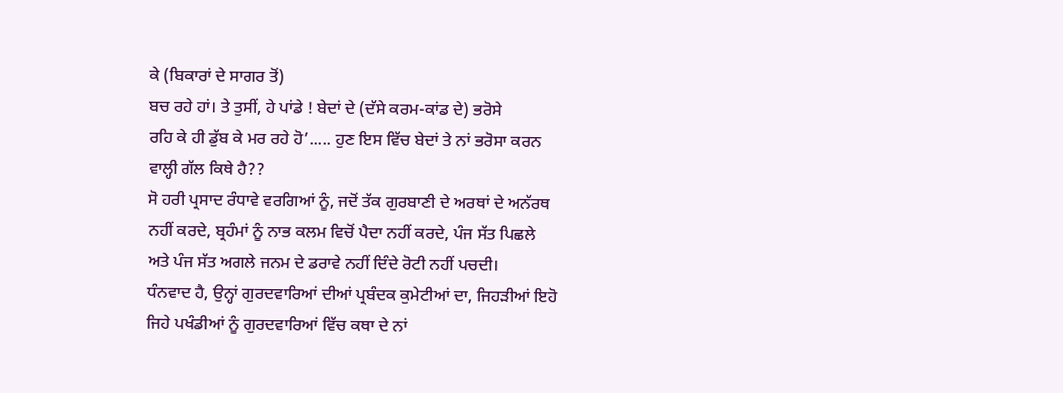ਕੇ (ਬਿਕਾਰਾਂ ਦੇ ਸਾਗਰ ਤੋਂ)
ਬਚ ਰਹੇ ਹਾਂ। ਤੇ ਤੁਸੀਂ, ਹੇ ਪਾਂਡੇ ! ਬੇਦਾਂ ਦੇ (ਦੱਸੇ ਕਰਮ-ਕਾਂਡ ਦੇ) ਭਰੋਸੇ
ਰਹਿ ਕੇ ਹੀ ਡੁੱਬ ਕੇ ਮਰ ਰਹੇ ਹੋ’..... ਹੁਣ ਇਸ ਵਿੱਚ ਬੇਦਾਂ ਤੇ ਨਾਂ ਭਰੋਸਾ ਕਰਨ
ਵਾਲ੍ਹੀ ਗੱਲ ਕਿਥੇ ਹੈ??
ਸੋ ਹਰੀ ਪ੍ਰਸਾਦ ਰੰਧਾਵੇ ਵਰਗਿਆਂ ਨੂੰ, ਜਦੋਂ ਤੱਕ ਗੁਰਬਾਣੀ ਦੇ ਅਰਥਾਂ ਦੇ ਅਨੱਰਥ
ਨਹੀਂ ਕਰਦੇ, ਬ੍ਰਹੰਮਾਂ ਨੂੰ ਨਾਭ ਕਲਮ ਵਿਚੋਂ ਪੈਦਾ ਨਹੀਂ ਕਰਦੇ, ਪੰਜ ਸੱਤ ਪਿਛਲੇ
ਅਤੇ ਪੰਜ ਸੱਤ ਅਗਲੇ ਜਨਮ ਦੇ ਡਰਾਵੇ ਨਹੀਂ ਦਿੰਦੇ ਰੋਟੀ ਨਹੀਂ ਪਚਦੀ।
ਧੰਨਵਾਦ ਹੈ, ਉਨ੍ਹਾਂ ਗੁਰਦਵਾਰਿਆਂ ਦੀਆਂ ਪ੍ਰਬੰਦਕ ਕੁਮੇਟੀਆਂ ਦਾ, ਜਿਹੜੀਆਂ ਇਹੋ
ਜਿਹੇ ਪਖੰਡੀਆਂ ਨੂੰ ਗੁਰਦਵਾਰਿਆਂ ਵਿੱਚ ਕਥਾ ਦੇ ਨਾਂ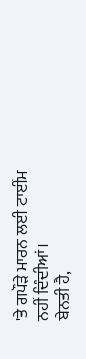'ਤੇ ਗਪੌੜੇ ਮਾਰਨ ਲਈ ਟਾਈਂਮ
ਨਹੀਂ ਦਿੰਦੀਆਂ।
ਬੇਨਤੀ ਹੈ,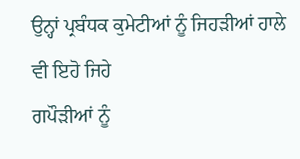ਉਨ੍ਹਾਂ ਪ੍ਰਬੰਧਕ ਕੁਮੇਟੀਆਂ ਨੂੰ ਜਿਹੜੀਆਂ ਹਾਲੇ ਵੀ ਇਹੋ ਜਿਹੇ
ਗਪੌੜੀਆਂ ਨੂੰ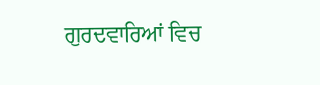ਗੁਰਦਵਾਰਿਆਂ ਵਿਚ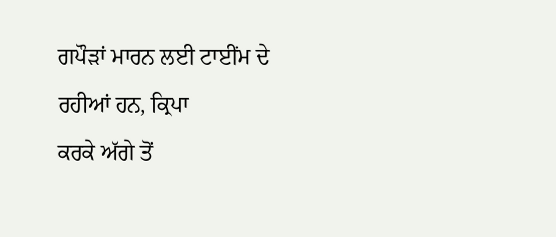ਗਪੌੜਾਂ ਮਾਰਨ ਲਈ ਟਾਈਂਮ ਦੇ ਰਹੀਆਂ ਹਨ, ਕ੍ਰਿਪਾ
ਕਰਕੇ ਅੱਗੇ ਤੋਂ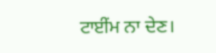ਟਾਈਂਮ ਨਾ ਦੇਣ।